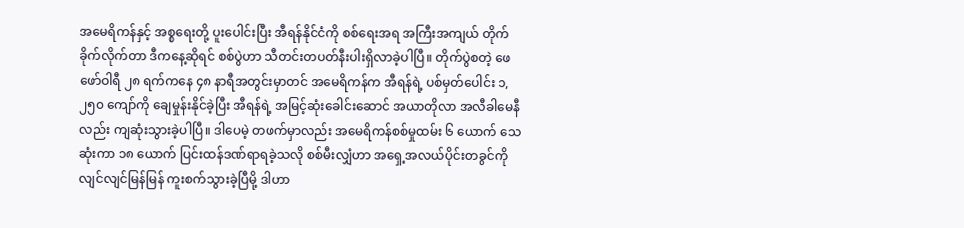အမေရိကန်နှင့် အစ္စရေးတို့ ပူးပေါင်းပြီး အီရန်နိုင်ငံကို စစ်ရေးအရ အကြီးအကျယ် တိုက်ခိုက်လိုက်တာ ဒီကနေ့ဆိုရင် စစ်ပွဲဟာ သီတင်းတပတ်နီးပါးရှိလာခဲ့ပါပြီ။ တိုက်ပွဲစတဲ့ ဖေဖော်ဝါရီ ၂၈ ရက်ကနေ ၄၈ နာရီအတွင်းမှာတင် အမေရိကန်က အီရန်ရဲ့ ပစ်မှတ်ပေါင်း ၁,၂၅၀ ကျော်ကို ချေမှုန်းနိုင်ခဲ့ပြီး အီရန်ရဲ့ အမြင့်ဆုံးခေါင်းဆောင် အယာတိုလာ အလီခါမေနီလည်း ကျဆုံးသွားခဲ့ပါပြီ။ ဒါပေမဲ့ တဖက်မှာလည်း အမေရိကန်စစ်မှုထမ်း ၆ ယောက် သေဆုံးကာ ၁၈ ယောက် ပြင်းထန်ဒဏ်ရာရခဲ့သလို စစ်မီးလျှံဟာ အရှေ့အလယ်ပိုင်းတခွင်ကို လျင်လျင်မြန်မြန် ကူးစက်သွားခဲ့ပြီမို့ ဒါဟာ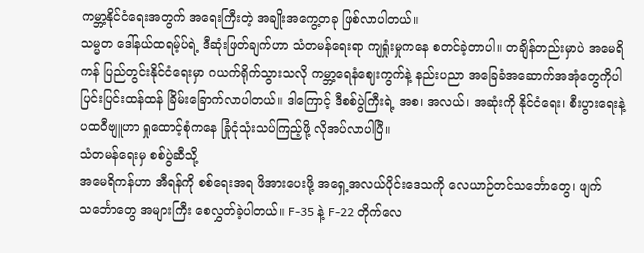ကမ္ဘာ့နိုင်ငံရေးအတွက် အရေးကြီးတဲ့ အချိုးအကွေ့တခု ဖြစ်လာပါတယ်။
သမ္မတ ဒေါ်နယ်ထရမ့်ပ်ရဲ့ ဒီဆုံးဖြတ်ချက်ဟာ သံတမန်ရေးရာ ကျရှုံးမှုကနေ စတင်ခဲ့တာပါ။ တချိန်တည်းမှာပဲ အမေရိကန် ပြည်တွင်းနိုင်ငံရေးမှာ ဂယက်ရိုက်သွားသလို ကမ္ဘာ့ရေနံဈေးကွက်နဲ့ နည်းပညာ အခြေခံအဆောက်အအုံတွေကိုပါ ပြင်းပြင်းထန်ထန် ခြိမ်းခြောက်လာပါတယ်။ ဒါကြောင့် ဒီစစ်ပွဲကြီးရဲ့ အစ၊ အလယ်၊ အဆုံးကို နိုင်ငံရေး၊ စီးပွားရေးနဲ့ ပထဝီဗျူဟာ ရှုထောင့်စုံကနေ ခြုံငုံသုံးသပ်ကြည့်ဖို့ လိုအပ်လာပါပြီ။
သံတမန်ရေးမှ စစ်ပွဲဆီသို့
အမေရိကန်ဟာ အီရန်ကို စစ်ရေးအရ ဖိအားပေးဖို့ အရှေ့အလယ်ပိုင်းဒေသကို လေယာဉ်တင်သင်္ဘောတွေ၊ ဖျက်သင်္ဘောတွေ အများကြီး စေလွှတ်ခဲ့ပါတယ်။ F-35 နဲ့ F-22 တိုက်လေ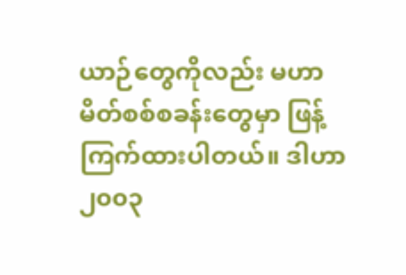ယာဉ်တွေကိုလည်း မဟာမိတ်စစ်စခန်းတွေမှာ ဖြန့်ကြက်ထားပါတယ်။ ဒါဟာ ၂၀၀၃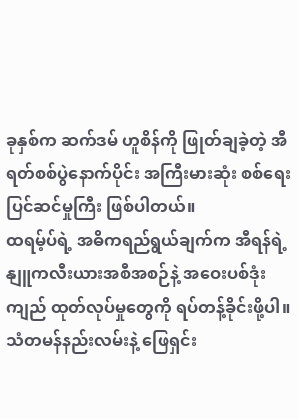ခုနှစ်က ဆက်ဒမ် ဟူစိန်ကို ဖြုတ်ချခဲ့တဲ့ အီရတ်စစ်ပွဲနောက်ပိုင်း အကြီးမားဆုံး စစ်ရေးပြင်ဆင်မှုကြီး ဖြစ်ပါတယ်။
ထရမ့်ပ်ရဲ့ အဓိကရည်ရွယ်ချက်က အီရန်ရဲ့ နျူကလီးယားအစီအစဉ်နဲ့ အဝေးပစ်ဒုံးကျည် ထုတ်လုပ်မှုတွေကို ရပ်တန့်ခိုင်းဖို့ပါ။ သံတမန်နည်းလမ်းနဲ့ ဖြေရှင်း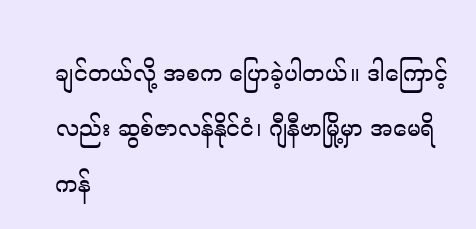ချင်တယ်လို့ အစက ပြောခဲ့ပါတယ်။ ဒါကြောင့်လည်း ဆွစ်ဇာလန်နိုင်ငံ၊ ဂျီနီဗာမြို့မှာ အမေရိကန်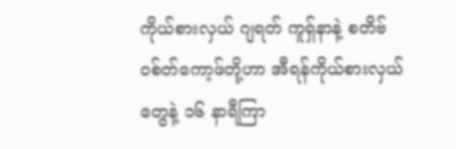ကိုယ်စားလှယ် ဂျရတ် ကူရှ်နာနဲ့ စတိဗ် ဝစ်တ်ကော့ဖ်တို့ဟာ အီရန်ကိုယ်စားလှယ်တွေနဲ့ ၁၆ နာရီကြာ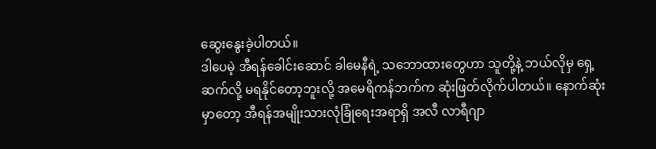ဆွေးနွေးခဲ့ပါတယ်။
ဒါပေမဲ့ အီရန်ခေါင်းဆောင် ခါမေနီရဲ့ သဘောထားတွေဟာ သူတို့နဲ့ ဘယ်လိုမှ ရှေ့ဆက်လို့ မရနိုင်တော့ဘူးလို့ အမေရိကန်ဘက်က ဆုံးဖြတ်လိုက်ပါတယ်။ နောက်ဆုံးမှာတော့ အီရန်အမျိုးသားလုံခြုံရေးအရာရှိ အလီ လာရီဂျာ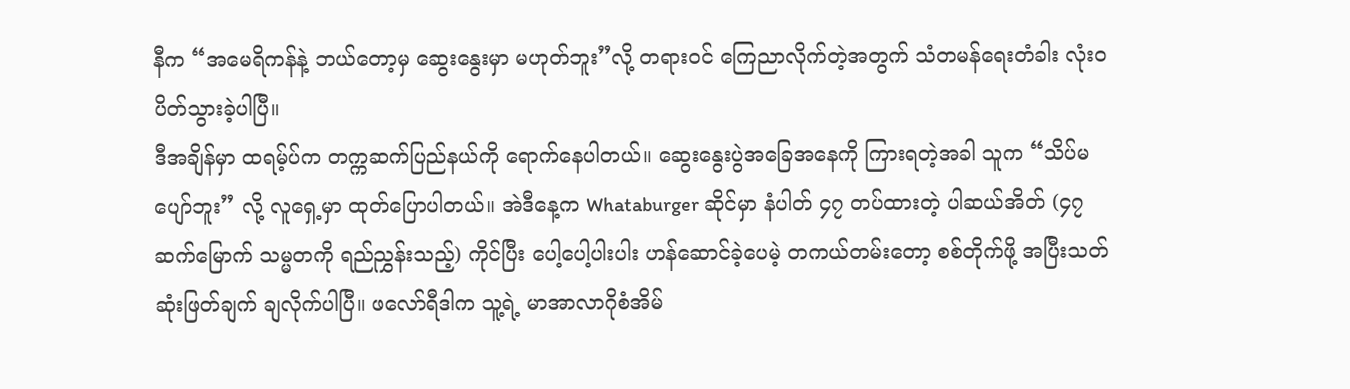နီက “အမေရိကန်နဲ့ ဘယ်တော့မှ ဆွေးနွေးမှာ မဟုတ်ဘူး”လို့ တရားဝင် ကြေညာလိုက်တဲ့အတွက် သံတမန်ရေးတံခါး လုံးဝပိတ်သွားခဲ့ပါပြီ။
ဒီအချိန်မှာ ထရမ့်ပ်က တက္ကဆက်ပြည်နယ်ကို ရောက်နေပါတယ်။ ဆွေးနွေးပွဲအခြေအနေကို ကြားရတဲ့အခါ သူက “သိပ်မပျော်ဘူး” လို့ လူရှေ့မှာ ထုတ်ပြောပါတယ်။ အဲဒီနေ့က Whataburger ဆိုင်မှာ နံပါတ် ၄၇ တပ်ထားတဲ့ ပါဆယ်အိတ် (၄၇ ဆက်မြောက် သမ္မတကို ရည်ညွှန်းသည့်) ကိုင်ပြီး ပေါ့ပေါ့ပါးပါး ဟန်ဆောင်ခဲ့ပေမဲ့ တကယ်တမ်းတော့ စစ်တိုက်ဖို့ အပြီးသတ်ဆုံးဖြတ်ချက် ချလိုက်ပါပြီ။ ဖလော်ရီဒါက သူ့ရဲ့ မာအာလာဂိုစံအိမ်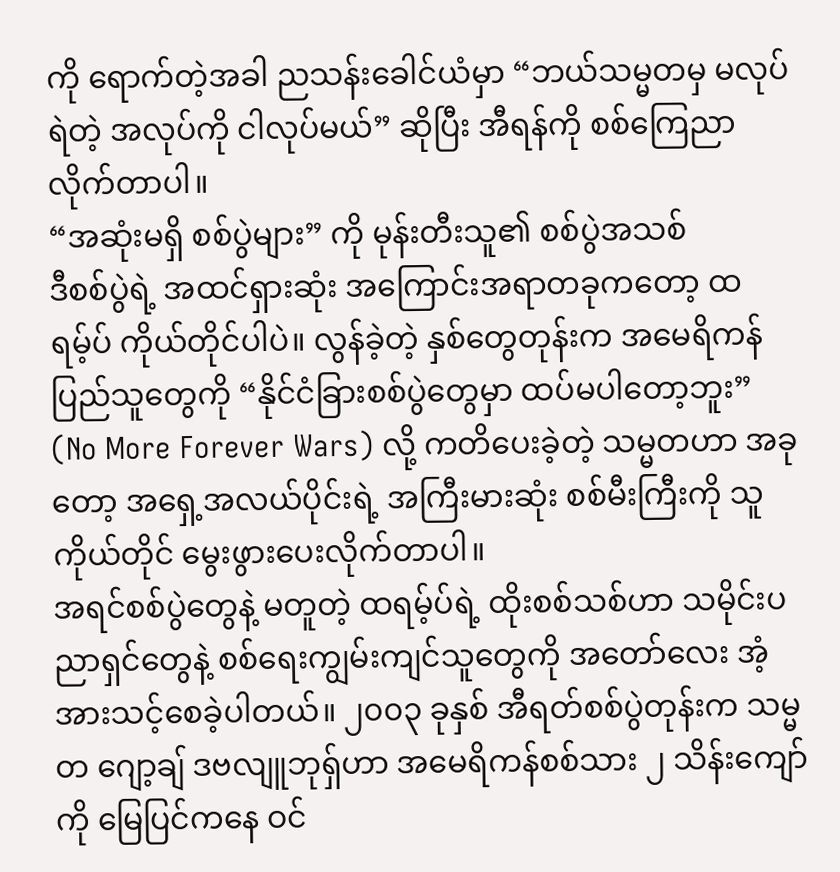ကို ရောက်တဲ့အခါ ညသန်းခေါင်ယံမှာ “ဘယ်သမ္မတမှ မလုပ်ရဲတဲ့ အလုပ်ကို ငါလုပ်မယ်” ဆိုပြီး အီရန်ကို စစ်ကြေညာလိုက်တာပါ။
“အဆုံးမရှိ စစ်ပွဲများ” ကို မုန်းတီးသူ၏ စစ်ပွဲအသစ်
ဒီစစ်ပွဲရဲ့ အထင်ရှားဆုံး အကြောင်းအရာတခုကတော့ ထရမ့်ပ် ကိုယ်တိုင်ပါပဲ။ လွန်ခဲ့တဲ့ နှစ်တွေတုန်းက အမေရိကန်ပြည်သူတွေကို “နိုင်ငံခြားစစ်ပွဲတွေမှာ ထပ်မပါတော့ဘူး” (No More Forever Wars) လို့ ကတိပေးခဲ့တဲ့ သမ္မတဟာ အခုတော့ အရှေ့အလယ်ပိုင်းရဲ့ အကြီးမားဆုံး စစ်မီးကြီးကို သူကိုယ်တိုင် မွေးဖွားပေးလိုက်တာပါ။
အရင်စစ်ပွဲတွေနဲ့ မတူတဲ့ ထရမ့်ပ်ရဲ့ ထိုးစစ်သစ်ဟာ သမိုင်းပညာရှင်တွေနဲ့ စစ်ရေးကျွမ်းကျင်သူတွေကို အတော်လေး အံ့အားသင့်စေခဲ့ပါတယ်။ ၂၀၀၃ ခုနှစ် အီရတ်စစ်ပွဲတုန်းက သမ္မတ ဂျော့ချ် ဒဗလျူဘုရှ်ဟာ အမေရိကန်စစ်သား ၂ သိန်းကျော်ကို မြေပြင်ကနေ ဝင်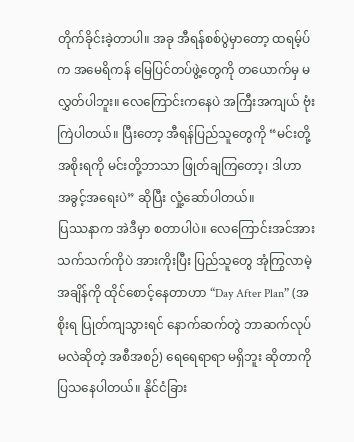တိုက်ခိုင်းခဲ့တာပါ။ အခု အီရန်စစ်ပွဲမှာတော့ ထရမ့်ပ်က အမေရိကန် မြေပြင်တပ်ဖွဲ့တွေကို တယောက်မှ မလွှတ်ပါဘူး။ လေကြောင်းကနေပဲ အကြီးအကျယ် ဗုံးကြဲပါတယ်။ ပြီးတော့ အီရန်ပြည်သူတွေကို “မင်းတို့အစိုးရကို မင်းတို့ဘာသာ ဖြုတ်ချကြတော့၊ ဒါဟာ အခွင့်အရေးပဲ” ဆိုပြီး လှုံ့ဆော်ပါတယ်။
ပြဿနာက အဲဒီမှာ စတာပါပဲ။ လေကြောင်းအင်အားသက်သက်ကိုပဲ အားကိုးပြီး ပြည်သူတွေ အုံကြွလာမဲ့အချိန်ကို ထိုင်စောင့်နေတာဟာ “Day After Plan” (အစိုးရ ပြုတ်ကျသွားရင် နောက်ဆက်တွဲ ဘာဆက်လုပ်မလဲဆိုတဲ့ အစီအစဉ်) ရေရေရာရာ မရှိဘူး ဆိုတာကို ပြသနေပါတယ်။ နိုင်ငံခြား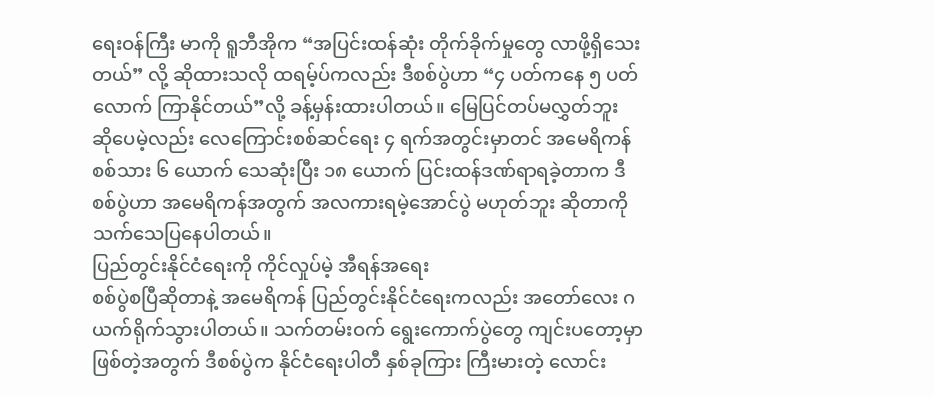ရေးဝန်ကြီး မာကို ရူဘီအိုက “အပြင်းထန်ဆုံး တိုက်ခိုက်မှုတွေ လာဖို့ရှိသေးတယ်” လို့ ဆိုထားသလို ထရမ့်ပ်ကလည်း ဒီစစ်ပွဲဟာ “၄ ပတ်ကနေ ၅ ပတ်လောက် ကြာနိုင်တယ်”လို့ ခန့်မှန်းထားပါတယ်။ မြေပြင်တပ်မလွှတ်ဘူး ဆိုပေမဲ့လည်း လေကြောင်းစစ်ဆင်ရေး ၄ ရက်အတွင်းမှာတင် အမေရိကန်စစ်သား ၆ ယောက် သေဆုံးပြီး ၁၈ ယောက် ပြင်းထန်ဒဏ်ရာရခဲ့တာက ဒီစစ်ပွဲဟာ အမေရိကန်အတွက် အလကားရမဲ့အောင်ပွဲ မဟုတ်ဘူး ဆိုတာကို သက်သေပြနေပါတယ်။
ပြည်တွင်းနိုင်ငံရေးကို ကိုင်လှုပ်မဲ့ အီရန်အရေး
စစ်ပွဲစပြီဆိုတာနဲ့ အမေရိကန် ပြည်တွင်းနိုင်ငံရေးကလည်း အတော်လေး ဂယက်ရိုက်သွားပါတယ်။ သက်တမ်းဝက် ရွေးကောက်ပွဲတွေ ကျင်းပတော့မှာ ဖြစ်တဲ့အတွက် ဒီစစ်ပွဲက နိုင်ငံရေးပါတီ နှစ်ခုကြား ကြီးမားတဲ့ လောင်း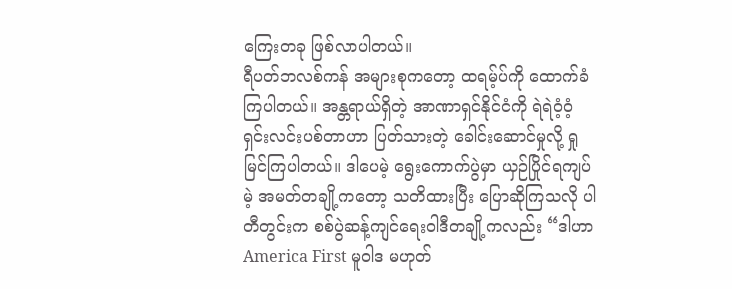ကြေးတခု ဖြစ်လာပါတယ်။
ရီပတ်ဘလစ်ကန် အများစုကတော့ ထရမ့်ပ်ကို ထောက်ခံကြပါတယ်။ အန္တရာယ်ရှိတဲ့ အာဏာရှင်နိုင်ငံကို ရဲရဲဝံ့ဝံ့ ရှင်းလင်းပစ်တာဟာ ပြတ်သားတဲ့ ခေါင်းဆောင်မှုလို့ ရှုမြင်ကြပါတယ်။ ဒါပေမဲ့ ရွေးကောက်ပွဲမှာ ယှဉ်ပြိုင်ရကျပ်မဲ့ အမတ်တချို့ကတော့ သတိထားပြီး ပြောဆိုကြသလို ပါတီတွင်းက စစ်ပွဲဆန့်ကျင်ရေးဝါဒီတချို့ကလည်း “ဒါဟာ America First မူဝါဒ မဟုတ်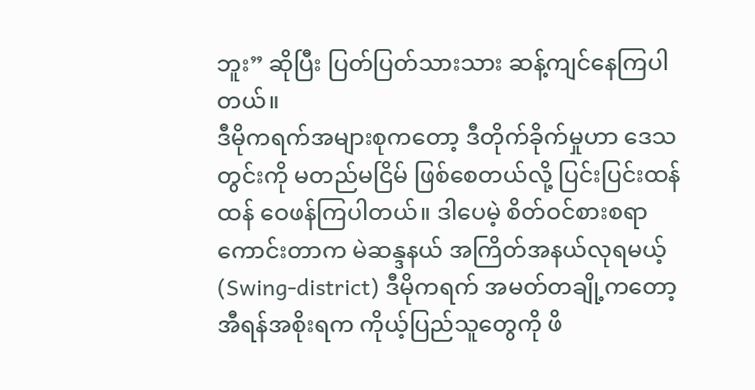ဘူး” ဆိုပြီး ပြတ်ပြတ်သားသား ဆန့်ကျင်နေကြပါတယ်။
ဒီမိုကရက်အများစုကတော့ ဒီတိုက်ခိုက်မှုဟာ ဒေသတွင်းကို မတည်မငြိမ် ဖြစ်စေတယ်လို့ ပြင်းပြင်းထန်ထန် ဝေဖန်ကြပါတယ်။ ဒါပေမဲ့ စိတ်ဝင်စားစရာကောင်းတာက မဲဆန္ဒနယ် အကြိတ်အနယ်လုရမယ့် (Swing-district) ဒီမိုကရက် အမတ်တချို့ကတော့ အီရန်အစိုးရက ကိုယ့်ပြည်သူတွေကို ဖိ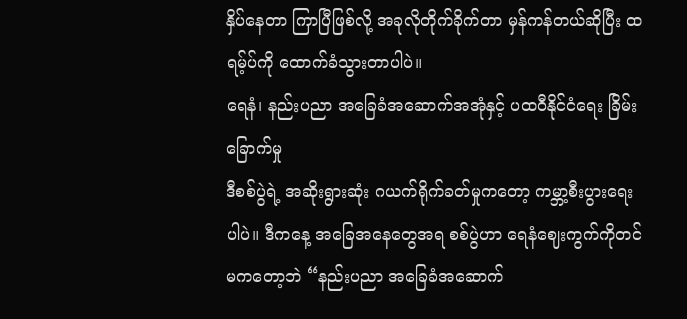နှိပ်နေတာ ကြာပြီဖြစ်လို့ အခုလိုတိုက်ခိုက်တာ မှန်ကန်တယ်ဆိုပြီး ထရမ့်ပ်ကို ထောက်ခံသွားတာပါပဲ။
ရေနံ၊ နည်းပညာ အခြေခံအဆောက်အအုံနှင့် ပထဝီနိုင်ငံရေး ခြိမ်းခြောက်မှု
ဒီစစ်ပွဲရဲ့ အဆိုးရွားဆုံး ဂယက်ရိုက်ခတ်မှုကတော့ ကမ္ဘာ့စီးပွားရေးပါပဲ။ ဒီကနေ့ အခြေအနေတွေအရ စစ်ပွဲဟာ ရေနံဈေးကွက်ကိုတင် မကတော့ဘဲ “နည်းပညာ အခြေခံအဆောက်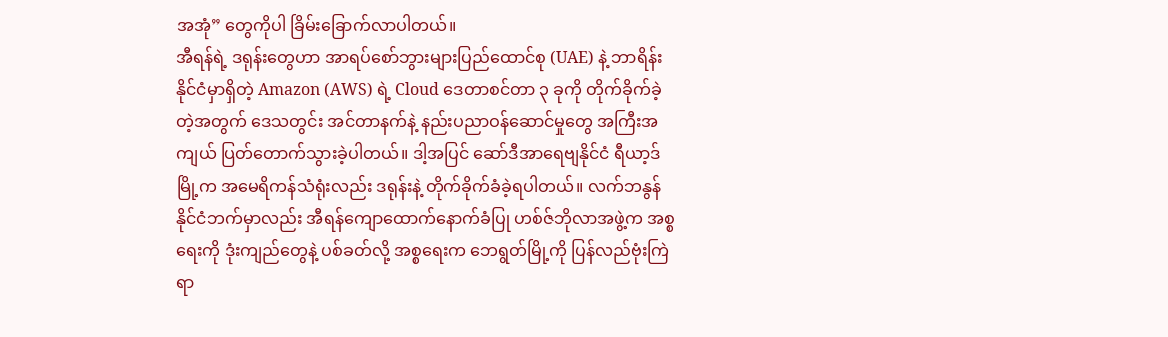အအုံ” တွေကိုပါ ခြိမ်းခြောက်လာပါတယ်။
အီရန်ရဲ့ ဒရုန်းတွေဟာ အာရပ်စော်ဘွားများပြည်ထောင်စု (UAE) နဲ့ ဘာရိန်းနိုင်ငံမှာရှိတဲ့ Amazon (AWS) ရဲ့ Cloud ဒေတာစင်တာ ၃ ခုကို တိုက်ခိုက်ခဲ့တဲ့အတွက် ဒေသတွင်း အင်တာနက်နဲ့ နည်းပညာဝန်ဆောင်မှုတွေ အကြီးအကျယ် ပြတ်တောက်သွားခဲ့ပါတယ်။ ဒါ့အပြင် ဆော်ဒီအာရေဗျနိုင်ငံ ရီယာ့ဒ်မြို့က အမေရိကန်သံရုံးလည်း ဒရုန်းနဲ့ တိုက်ခိုက်ခံခဲ့ရပါတယ်။ လက်ဘနွန်နိုင်ငံဘက်မှာလည်း အီရန်ကျောထောက်နောက်ခံပြု ဟစ်ဇ်ဘိုလာအဖွဲ့က အစ္စရေးကို ဒုံးကျည်တွေနဲ့ ပစ်ခတ်လို့ အစ္စရေးက ဘေရွတ်မြို့ကို ပြန်လည်ဗုံးကြဲရာ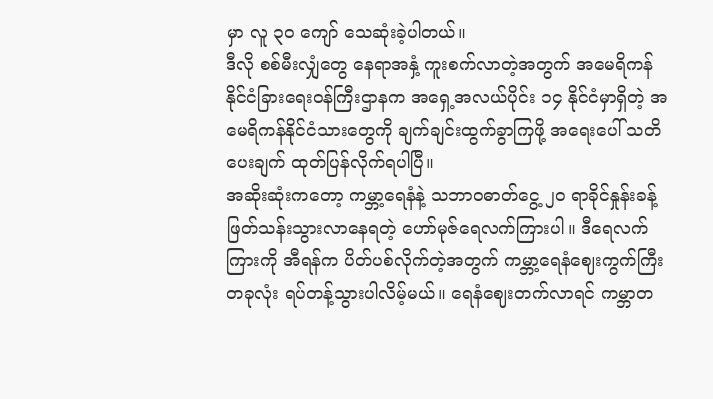မှာ လူ ၃၀ ကျော် သေဆုံးခဲ့ပါတယ်။
ဒီလို စစ်မီးလျှံတွေ နေရာအနှံ့ ကူးစက်လာတဲ့အတွက် အမေရိကန်နိုင်ငံခြားရေးဝန်ကြီးဌာနက အရှေ့အလယ်ပိုင်း ၁၄ နိုင်ငံမှာရှိတဲ့ အမေရိကန်နိုင်ငံသားတွေကို ချက်ချင်းထွက်ခွာကြဖို့ အရေးပေါ် သတိပေးချက် ထုတ်ပြန်လိုက်ရပါပြီ။
အဆိုးဆုံးကတော့ ကမ္ဘာ့ရေနံနဲ့ သဘာဝဓာတ်ငွေ့ ၂၀ ရာခိုင်နှုန်းခန့် ဖြတ်သန်းသွားလာနေရတဲ့ ဟော်မုဇ်ရေလက်ကြားပါ။ ဒီရေလက်ကြားကို အီရန်က ပိတ်ပစ်လိုက်တဲ့အတွက် ကမ္ဘာ့ရေနံဈေးကွက်ကြီးတခုလုံး ရပ်တန့်သွားပါလိမ့်မယ်။ ရေနံဈေးတက်လာရင် ကမ္ဘာတ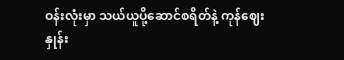ဝန်းလုံးမှာ သယ်ယူပို့ဆောင်စရိတ်နဲ့ ကုန်ဈေးနှုန်း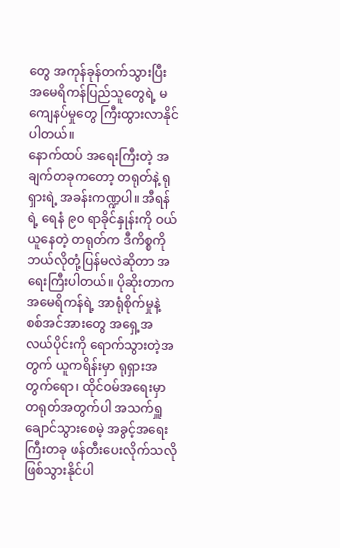တွေ အကုန်ခုန်တက်သွားပြီး အမေရိကန်ပြည်သူတွေရဲ့ မကျေနပ်မှုတွေ ကြီးထွားလာနိုင်ပါတယ်။
နောက်ထပ် အရေးကြီးတဲ့ အချက်တခုကတော့ တရုတ်နဲ့ ရုရှားရဲ့ အခန်းကဏ္ဍပါ။ အီရန်ရဲ့ ရေနံ ၉၀ ရာခိုင်နှုန်းကို ဝယ်ယူနေတဲ့ တရုတ်က ဒီကိစ္စကို ဘယ်လိုတုံ့ပြန်မလဲဆိုတာ အရေးကြီးပါတယ်။ ပိုဆိုးတာက အမေရိကန်ရဲ့ အာရုံစိုက်မှုနဲ့ စစ်အင်အားတွေ အရှေ့အလယ်ပိုင်းကို ရောက်သွားတဲ့အတွက် ယူကရိန်းမှာ ရုရှားအတွက်ရော၊ ထိုင်ဝမ်အရေးမှာ တရုတ်အတွက်ပါ အသက်ရှူချောင်သွားစေမဲ့ အခွင့်အရေးကြီးတခု ဖန်တီးပေးလိုက်သလို ဖြစ်သွားနိုင်ပါ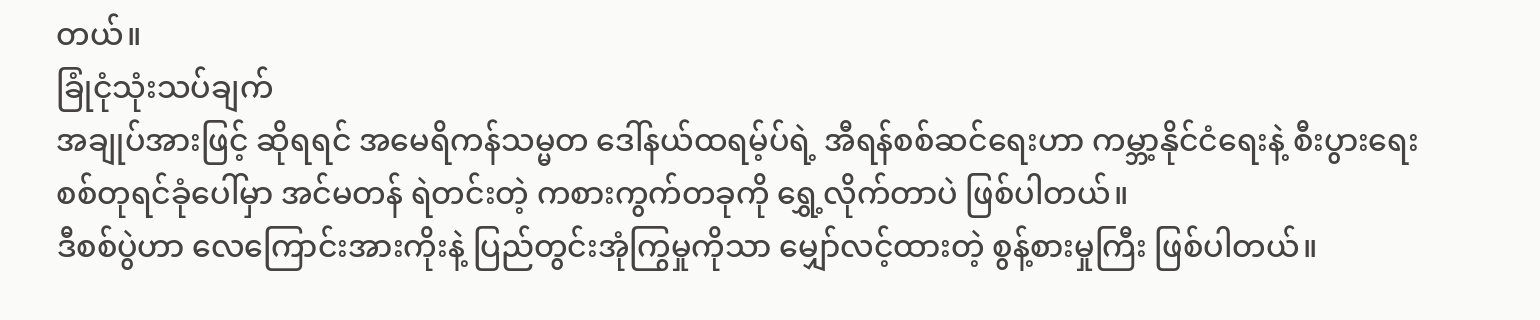တယ်။
ခြုံငုံသုံးသပ်ချက်
အချုပ်အားဖြင့် ဆိုရရင် အမေရိကန်သမ္မတ ဒေါ်နယ်ထရမ့်ပ်ရဲ့ အီရန်စစ်ဆင်ရေးဟာ ကမ္ဘာ့နိုင်ငံရေးနဲ့ စီးပွားရေး စစ်တုရင်ခုံပေါ်မှာ အင်မတန် ရဲတင်းတဲ့ ကစားကွက်တခုကို ရွှေ့လိုက်တာပဲ ဖြစ်ပါတယ်။
ဒီစစ်ပွဲဟာ လေကြောင်းအားကိုးနဲ့ ပြည်တွင်းအုံကြွမှုကိုသာ မျှော်လင့်ထားတဲ့ စွန့်စားမှုကြီး ဖြစ်ပါတယ်။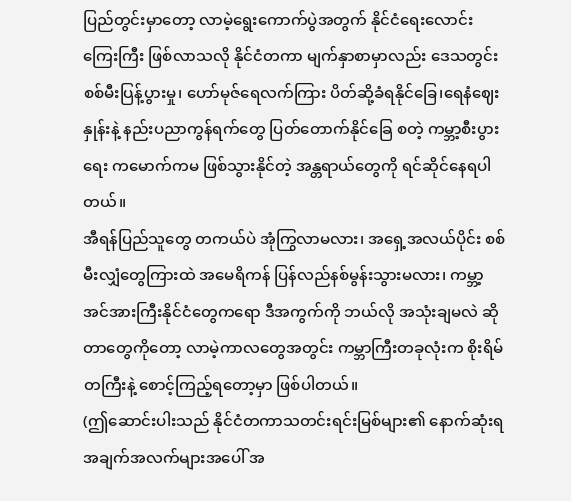ပြည်တွင်းမှာတော့ လာမဲ့ရွေးကောက်ပွဲအတွက် နိုင်ငံရေးလောင်းကြေးကြီး ဖြစ်လာသလို နိုင်ငံတကာ မျက်နှာစာမှာလည်း ဒေသတွင်း စစ်မီးပြန့်ပွားမှု၊ ဟော်မုဇ်ရေလက်ကြား ပိတ်ဆို့ခံရနိုင်ခြေ၊ရေနံဈေးနှုန်းနဲ့ နည်းပညာကွန်ရက်တွေ ပြတ်တောက်နိုင်ခြေ စတဲ့ ကမ္ဘာ့စီးပွားရေး ကမောက်ကမ ဖြစ်သွားနိုင်တဲ့ အန္တရာယ်တွေကို ရင်ဆိုင်နေရပါတယ်။
အီရန်ပြည်သူတွေ တကယ်ပဲ အုံကြွလာမလား၊ အရှေ့အလယ်ပိုင်း စစ်မီးလျှံတွေကြားထဲ အမေရိကန် ပြန်လည်နစ်မွန်းသွားမလား၊ ကမ္ဘာ့အင်အားကြီးနိုင်ငံတွေကရော ဒီအကွက်ကို ဘယ်လို အသုံးချမလဲ ဆိုတာတွေကိုတော့ လာမဲ့ကာလတွေအတွင်း ကမ္ဘာကြီးတခုလုံးက စိုးရိမ်တကြီးနဲ့ စောင့်ကြည့်ရတော့မှာ ဖြစ်ပါတယ်။
(ဤဆောင်းပါးသည် နိုင်ငံတကာသတင်းရင်းမြစ်များ၏ နောက်ဆုံးရ အချက်အလက်များအပေါ် အ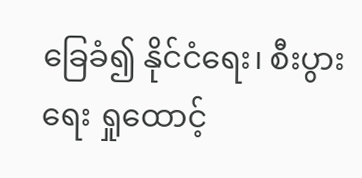ခြေခံ၍ နိုင်ငံရေး၊ စီးပွားရေး ရှုထောင့်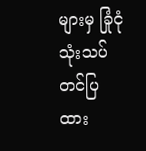များမှ ခြုံငုံသုံးသပ် တင်ပြထား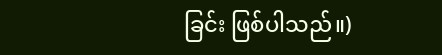ခြင်း ဖြစ်ပါသည်။)